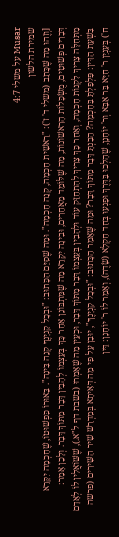Musar על משלי 4:7
שמירת הלשון
[וְזֶהוּ מַה שֶּׁכָּתַב (משלי ד' ז'): "רֵאשִׁית חָכְמָה, קְנֵה חָכְמָה". וּמַה שֶּׁסִּיֵּם הַכָּתוּב: "וּבְכָל קַנְיָנֶךָ קְנֵה בִּינָה". בֵּאוּרוֹ כִּפְשׁוּטוֹ, שֶׁחָכְמָה יִקָּרֵא דְּבָרִים פְּשׁוּטִים, מֻשְׂכָּלוֹת הָרִאשׁוֹנוֹת, מַה שֶּׁלּוֹמֵד מֵאֲחֵרִים, וּבִינָה יִקָּרֵא מַה שֶּׁמִּתְבּוֹנֵן אַחַר כָּךְ בְּעַצְמוֹ לְהָבִין דָּבָר מִתּוֹךְ דָּבָר. וְלָכֵן אָמַר: מִתְּחִלָּה צָרִיךְ לִקְנוֹת חָכְמָה, וְאַחַר כָּךְ צָרִיךְ לְהִתְחַזֵּק עוֹד וּלְהָבִין בְּעַצְמוֹ דָּבָר מִתּוֹךְ דָּבָר, וּכְעֵין מַה שֶּׁאָמְרוּ (בשבת דף ל"א.), שֶׁשּׁוֹאֲלִין לוֹ לְאָדָם בִּשְׁעַת הַדִּין: פִּלְפַּלְתָּ בַּחָכְמָה? הֵבַנְתָּ דָּבָר מִתּוֹךְ דָּבָר? וּמַה שֶּׁאָמַר הַכָּתוּב: "וּבְכָל קִנְיָנֶךָ", יוּבַן עַל פִּי מַה דְּאִיתָא בְּמִדְרַשׁ שִׁיר הַשִּׁירִים (פרשה ח') בְּעִנְיַן ר' חִיָּא בַּר אַבָּא וְר' יוֹחָנָן, שֶׁהָלְכוּ בַּדֶּרֶךְ וּפָגְעוּ בְּחַד חַקְלָא (שָׂדֶה), וְאָמַר לוֹ ר' יוֹחָנָן: דֵּין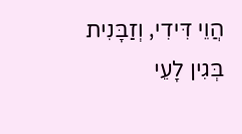הֲוֵי דִּידִי, וְזַבָּנִית בְּגִין לָעֵי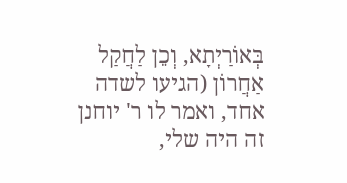בְּאוֹרַיְתָא, וְכֵן לַחֲקַל אַחֲרוֹן (הגיעו לשדה אחד, ואמר לו ר' יוחנן זה היה שלי,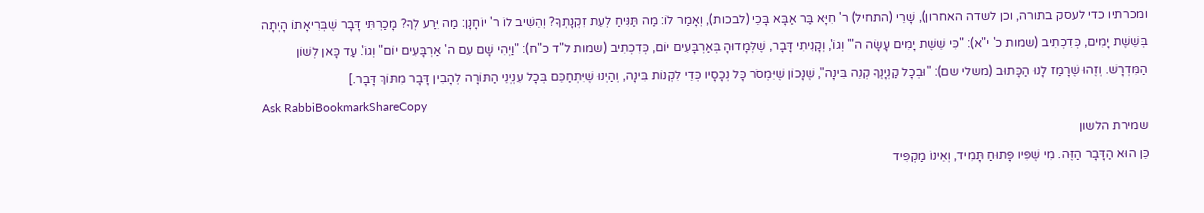ומכרתיו כדי לעסק בתורה, וכן לשדה האחרון), שָׁרֵי (התחיל) ר' חִיָּא בַּר אַבָּא בָּכֵי (לבכות), וְאָמַר לוֹ: מַה תַּנִּיחַ לְעֵת זִקְנָתְךָ? וְהֵשִׁיב לוֹ ר' יוֹחָנָן: מַה יִּרַע לְךָ? מָכַרְתִּי דָּבָר שֶׁבְּרִיאָתוֹ הָיְתָה בְּשֵׁשֶׁת יָמִים, כְּדִכְתִיב (שמות כ' י"א): "כִּי שֵׁשֶׁת יָמִים עָשָׂה ה"' וְגוֹ', וְקָנִיתִי דָּבָר, שֶׁלְּמָדוּהָ בְּאַרְבָּעִים יוֹם, כְּדִכְתִיב (שמות ל"ד כ"ח): "וַיְהִי שָׁם עִם ה' אַרְבָּעִים יוֹם" וְגוֹ'. עַד כָּאן לְשׁוֹן הַמִּדְרָשׁ. וְזֶהוּ שֶׁרָמַז לָנוּ הַכָּתוּב (משלי שם): "וּבְכָל קַנְיָנֶךָ קְנֵה בִּינָה", שֶׁנָּכוֹן שֶׁיִּמְסֹר כָּל נְכָסָיו כְּדֵי לִקְנוֹת בִּינָה, וְהַיְנוּ שֶׁיִּתְחַכֵּם בְּכָל עִנְיְנֵי הַתּוֹרָה לְהָבִין דָּבָר מִתּוֹךְ דָּבָר.]
Ask RabbiBookmarkShareCopy
שמירת הלשון
כֵּן הוּא הַדָּבָר הַזֶּה. מִי שֶׁפִּיו פָּתוּחַ תָּמִיד, וְאֵינוֹ מַקְפִּיד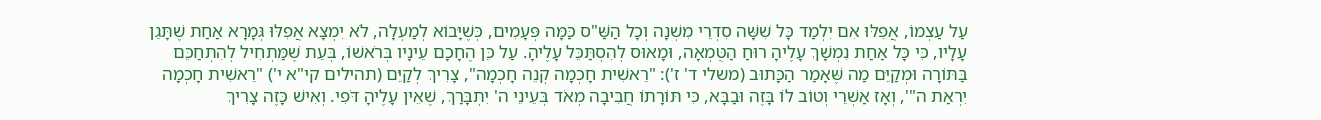עַל עַצְמוֹ, אֲפִלּוּ אִם יִלְמַד כָּל שִׁשָּׁה סִדְרֵי מִשְׁנָה וְכָל הַשַּׁ"ס כַּמָּה פְּעָמִים, כְּשֶׁיָּבוֹא לְמַעְלָה, לֹא יִמְצָא אֲפִלּוּ גְּמָרָא אַחַת שֶׁתָּגֵן עָלָיו, כִּי כָּל אַחַת נִמְשָׁךְ עָלֶיהָ רוּחַ הַטֻּמְאָה, וּמָאוּס לְהִסְתַּכֵּל עָלֶיהָ. עַל כֵּן הֶחָכָם עֵינָיו בְּרֹאשׁוֹ, בְּעֵת שֶׁמַּתְחִיל לְהִתְחַכֵּם בַּתּוֹרָה וּמְקַיֵּם מַה שֶּׁאָמַר הַכָּתוּב (משלי ד' ז'): "רֵאשִׁית חָכְמָה קְנֵה חָכְמָה", צָרִיךְ לְקַיֵּם (תהילים קי"א י') "רֵאשִׁית חָכְמָה יִרְאַת ה"', וְאָז אַשְׁרֵי וְטוֹב לוֹ בָּזֶה וּבַבָּא, כִּי תּוֹרָתוֹ חֲבִיבָה מְאֹד בְּעֵינֵי ה' יִתְבָּרַךְ, שֶׁאֵין עָלֶיהָ דֹּפִי. וְאִישׁ כָּזֶה צָרִיךְ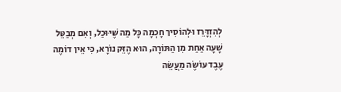לְהִזְדָּרֵז וּלְהוֹסִיך חָכְמָה כָּל מַה שֶּׁיּוּכַל, וְאִם מְבַטֵּל שָׁעָה אַחַת מִן הַתּוֹרָה, הוּא הֶזֵּק נוֹרָא, כִּי אֵין דוֹמֶה עֶבֶד עוֹשֶׂה מַעֲשֵׂה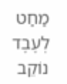מַחַט לְעֶבֶד נוֹקֵב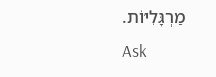מַרְגָּלִיּוֹת.
Ask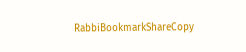RabbiBookmarkShareCopy